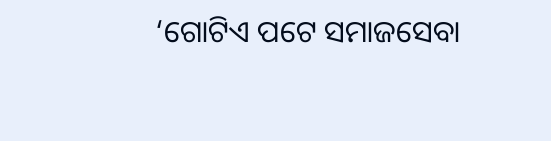‘ଗୋଟିଏ ପଟେ ସମାଜସେବା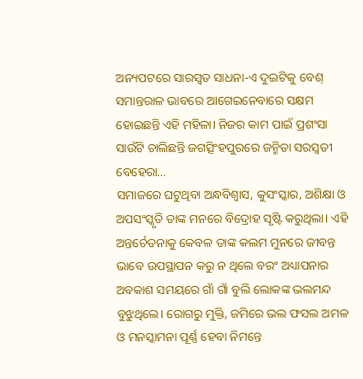ଅନ୍ୟପଟରେ ସାରସ୍ବତ ସାଧନା-ଏ ଦୁଇଟିକୁ ବେଶ୍ ସମାନ୍ତରାଳ ଭାବରେ ଆଗେଇନେବାରେ ସକ୍ଷମ ହୋଇଛନ୍ତି ଏହି ମହିଳା। ନିଜର କାମ ପାଇଁ ପ୍ରଶଂସା ସାଉଁଟି ଚାଲିଛନ୍ତି ଜଗତ୍ସିଂହପୁରରେ ଜନ୍ମିତା ସରସ୍ବତୀ ବେହେରା…
ସମାଜରେ ଘଟୁଥିବା ଅନ୍ଧବିଶ୍ୱାସ, କୁସଂସ୍କାର, ଅଶିକ୍ଷା ଓ ଅପସଂସ୍କୃତି ତାଙ୍କ ମନରେ ବିଦ୍ରୋହ ସୃଷ୍ଟି କରୁଥିଲା। ଏହି ଅନ୍ତର୍ଚେତନାକୁ କେବଳ ତାଙ୍କ କଲମ ମୁନରେ ଜୀବନ୍ତ ଭାବେ ଉପସ୍ଥାପନ କରୁ ନ ଥିଲେ ବରଂ ଅଧ୍ୟାପନାର ଅବକାଶ ସମୟରେ ଗାଁ ଗାଁ ବୁଲି ଲୋକଙ୍କ ଭଲମନ୍ଦ ବୁଝୁଥିଲେ। ରୋଗରୁ ମୁକ୍ତି, ଜମିରେ ଭଲ ଫସଲ ଅମଳ ଓ ମନସ୍କାମନା ପୂର୍ଣ୍ଣ ହେବା ନିମନ୍ତେ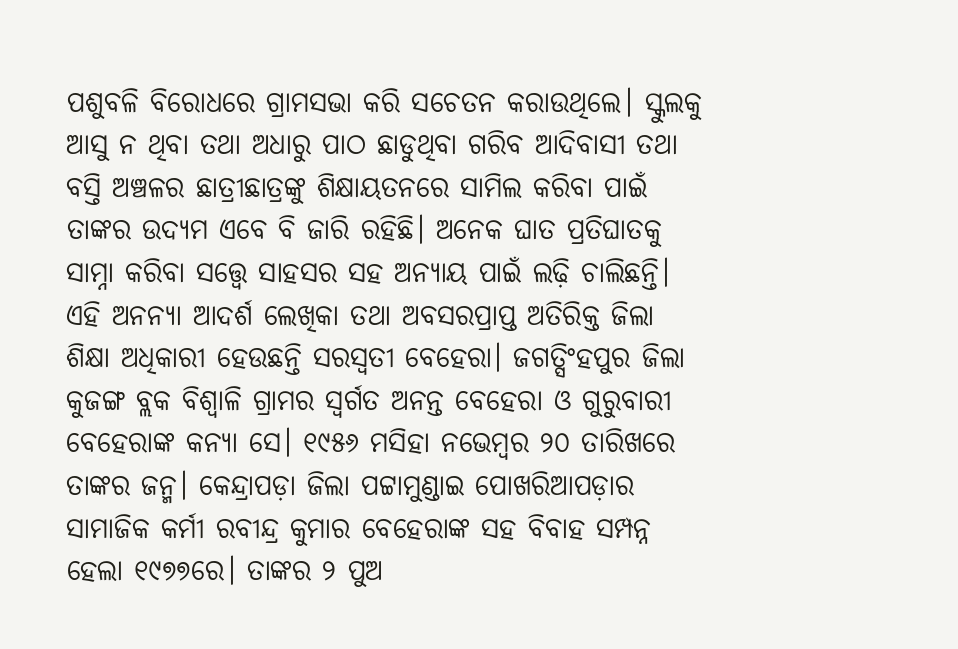ପଶୁବଳି ବିରୋଧରେ ଗ୍ରାମସଭା କରି ସଚେତନ କରାଉଥିଲେ। ସ୍କୁଲକୁ ଆସୁ ନ ଥିବା ତଥା ଅଧାରୁ ପାଠ ଛାଡୁଥିବା ଗରିବ ଆଦିବାସୀ ତଥା ବସ୍ତି ଅଞ୍ଚଳର ଛାତ୍ରୀଛାତ୍ରଙ୍କୁ ଶିକ୍ଷାୟତନରେ ସାମିଲ କରିବା ପାଇଁ ତାଙ୍କର ଉଦ୍ୟମ ଏବେ ବି ଜାରି ରହିଛି। ଅନେକ ଘାତ ପ୍ରତିଘାତକୁ ସାମ୍ନା କରିବା ସତ୍ତ୍ୱେ ସାହସର ସହ ଅନ୍ୟାୟ ପାଇଁ ଲଢ଼ି ଚାଲିଛନ୍ତି। ଏହି ଅନନ୍ୟା ଆଦର୍ଶ ଲେଖିକା ତଥା ଅବସରପ୍ରାପ୍ତ ଅତିରିକ୍ତ ଜିଲା ଶିକ୍ଷା ଅଧିକାରୀ ହେଉଛନ୍ତି ସରସ୍ବତୀ ବେହେରା। ଜଗତ୍ସିଂହପୁର ଜିଲା କୁଜଙ୍ଗ ବ୍ଲକ ବିଶ୍ୱାଳି ଗ୍ରାମର ସ୍ବର୍ଗତ ଅନନ୍ତ ବେହେରା ଓ ଗୁରୁବାରୀ ବେହେରାଙ୍କ କନ୍ୟା ସେ। ୧୯୫୬ ମସିହା ନଭେମ୍ବର ୨୦ ତାରିଖରେ ତାଙ୍କର ଜନ୍ମ। କେନ୍ଦ୍ରାପଡ଼ା ଜିଲା ପଟ୍ଟାମୁଣ୍ଡାଇ ପୋଖରିଆପଡ଼ାର ସାମାଜିକ କର୍ମୀ ରବୀନ୍ଦ୍ର କୁମାର ବେହେରାଙ୍କ ସହ ବିବାହ ସମ୍ପନ୍ନ ହେଲା ୧୯୭୭ରେ। ତାଙ୍କର ୨ ପୁଅ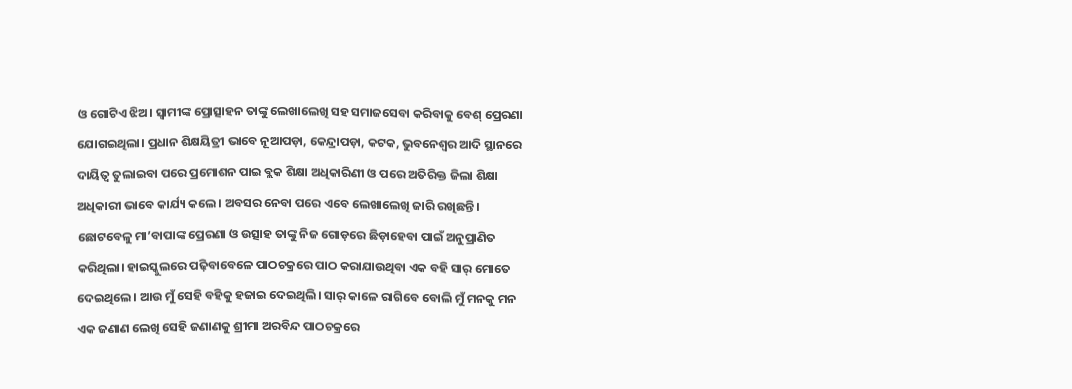ଓ ଗୋଟିଏ ଝିଅ। ସ୍ବାମୀଙ୍କ ପ୍ରୋତ୍ସାହନ ତାଙ୍କୁ ଲେଖାଲେଖି ସହ ସମାଜସେବା କରିବାକୁ ବେଶ୍ ପ୍ରେରଣା ଯୋଗଇଥିଲା। ପ୍ରଧାନ ଶିକ୍ଷୟିତ୍ରୀ ଭାବେ ନୂଆପଡ଼ା, କେନ୍ଦ୍ରାପଡ଼ା, କଟକ, ଭୁବନେଶ୍ୱର ଆଦି ସ୍ଥାନରେ ଦାୟିତ୍ୱ ତୁଲାଇବା ପରେ ପ୍ରମୋଶନ ପାଇ ବ୍ଲକ ଶିକ୍ଷା ଅଧିକାରିଣୀ ଓ ପରେ ଅତିରିକ୍ତ ଜିଲା ଶିକ୍ଷା ଅଧିକାରୀ ଭାବେ କାର୍ଯ୍ୟ କଲେ। ଅବସର ନେବା ପରେ ଏବେ ଲେଖାଲେଖି ଜାରି ରଖିଛନ୍ତି। ଛୋଟବେଳୁ ମା’ବାପାଙ୍କ ପ୍ରେରଣା ଓ ଉତ୍ସାହ ତାଙ୍କୁ ନିଜ ଗୋଡ଼ରେ ଛିଡ଼ାହେବା ପାଇଁ ଅନୁପ୍ରାଣିତ କରିଥିଲା। ହାଇସ୍କୁଲରେ ପଢ଼ିବାବେଳେ ପାଠଚକ୍ରରେ ପାଠ କରାଯାଉଥିବା ଏକ ବହି ସାର୍ ମୋତେ ଦେଇଥିଲେ। ଆଉ ମୁଁ ସେହି ବହିକୁ ହଜାଇ ଦେଇଥିଲି। ସାର୍ କାଳେ ରାଗିବେ ବୋଲି ମୁଁ ମନକୁ ମନ ଏକ ଜଣାଣ ଲେଖି ସେହି ଜଣାଣକୁ ଶ୍ରୀମା ଅରବିନ୍ଦ ପାଠଚକ୍ରରେ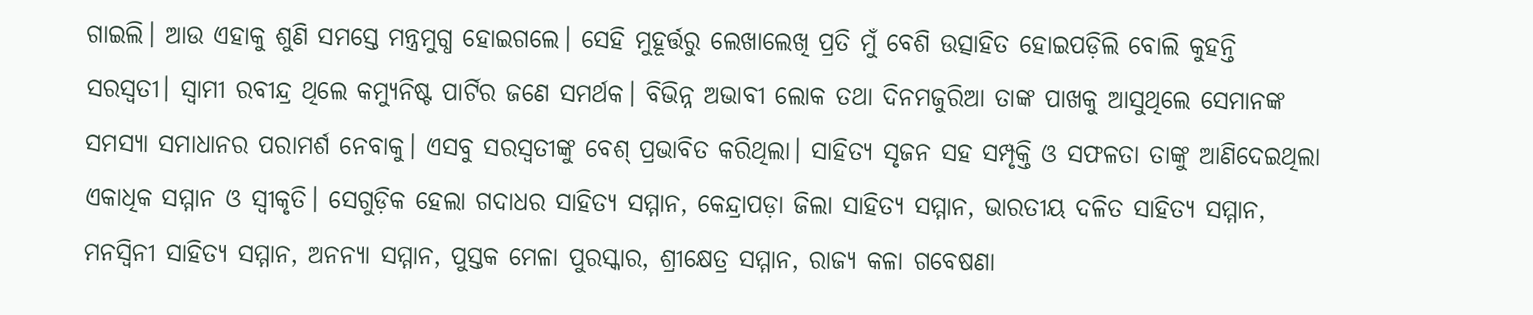ଗାଇଲି। ଆଉ ଏହାକୁ ଶୁଣି ସମସ୍ତେ ମନ୍ତ୍ରମୁଗ୍ଧ ହୋଇଗଲେ। ସେହି ମୁହୂର୍ତ୍ତରୁ ଲେଖାଲେଖି ପ୍ରତି ମୁଁ ବେଶି ଉତ୍ସାହିତ ହୋଇପଡ଼ିଲି ବୋଲି କୁହନ୍ତି ସରସ୍ବତୀ। ସ୍ବାମୀ ରବୀନ୍ଦ୍ର ଥିଲେ କମ୍ୟୁନିଷ୍ଟ ପାର୍ଟିର ଜଣେ ସମର୍ଥକ। ବିଭିନ୍ନ ଅଭାବୀ ଲୋକ ତଥା ଦିନମଜୁରିଆ ତାଙ୍କ ପାଖକୁ ଆସୁଥିଲେ ସେମାନଙ୍କ ସମସ୍ୟା ସମାଧାନର ପରାମର୍ଶ ନେବାକୁ। ଏସବୁ ସରସ୍ବତୀଙ୍କୁ ବେଶ୍ ପ୍ରଭାବିତ କରିଥିଲା। ସାହିତ୍ୟ ସୃଜନ ସହ ସମ୍ପୃକ୍ତି ଓ ସଫଳତା ତାଙ୍କୁ ଆଣିଦେଇଥିଲା ଏକାଧିକ ସମ୍ମାନ ଓ ସ୍ବୀକୃତି। ସେଗୁଡ଼ିକ ହେଲା ଗଦାଧର ସାହିତ୍ୟ ସମ୍ମାନ, କେନ୍ଦ୍ରାପଡ଼ା ଜିଲା ସାହିତ୍ୟ ସମ୍ମାନ, ଭାରତୀୟ ଦଳିତ ସାହିତ୍ୟ ସମ୍ମାନ, ମନସ୍ବିନୀ ସାହିତ୍ୟ ସମ୍ମାନ, ଅନନ୍ୟା ସମ୍ମାନ, ପୁସ୍ତକ ମେଳା ପୁରସ୍କାର, ଶ୍ରୀକ୍ଷେତ୍ର ସମ୍ମାନ, ରାଜ୍ୟ କଳା ଗବେଷଣା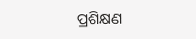ପ୍ରଶିକ୍ଷଣ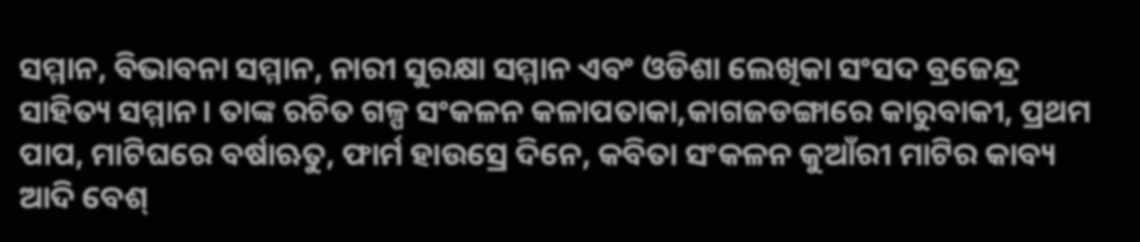ସମ୍ମାନ, ବିଭାବନା ସମ୍ମାନ, ନାରୀ ସୁରକ୍ଷା ସମ୍ମାନ ଏବଂ ଓଡିଶା ଲେଖିକା ସଂସଦ ବ୍ରଜେନ୍ଦ୍ର ସାହିତ୍ୟ ସମ୍ମାନ। ତାଙ୍କ ରଚିତ ଗଳ୍ପ ସଂକଳନ କଳାପତାକା,କାଗଜଡଙ୍ଗାରେ କାରୁବାକୀ, ପ୍ରଥମ ପାପ, ମାଟିଘରେ ବର୍ଷାଋତୁ, ଫାର୍ମ ହାଉସ୍ରେ ଦିନେ, କବିତା ସଂକଳନ କୁଆଁରୀ ମାଟିର କାବ୍ୟ ଆଦି ବେଶ୍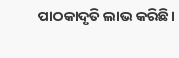ପାଠକାଦୃତି ଲାଭ କରିଛି।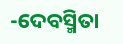-ଦେବସ୍ମିତା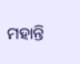ମହାନ୍ତି